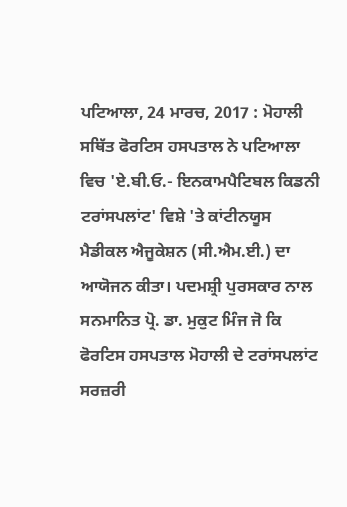ਪਟਿਆਲਾ, 24 ਮਾਰਚ, 2017 : ਮੋਹਾਲੀ ਸਥਿੱਤ ਫੋਰਟਿਸ ਹਸਪਤਾਲ ਨੇ ਪਟਿਆਲਾ ਵਿਚ 'ਏ.ਬੀ.ਓ.- ਇਨਕਾਮਪੈਟਿਬਲ ਕਿਡਨੀ ਟਰਾਂਸਪਲਾਂਟ' ਵਿਸ਼ੇ 'ਤੇ ਕਾਂਟੀਨਯੂਸ ਮੈਡੀਕਲ ਐਜੂਕੇਸ਼ਨ (ਸੀ.ਐਮ.ਈ.) ਦਾ ਆਯੋਜਨ ਕੀਤਾ। ਪਦਮਸ਼੍ਰੀ ਪੁਰਸਕਾਰ ਨਾਲ ਸਨਮਾਨਿਤ ਪ੍ਰੋ. ਡਾ. ਮੁਕੁਟ ਮਿੰਜ ਜੋ ਕਿ ਫੋਰਟਿਸ ਹਸਪਤਾਲ ਮੋਹਾਲੀ ਦੇ ਟਰਾਂਸਪਲਾਂਟ ਸਰਜ਼ਰੀ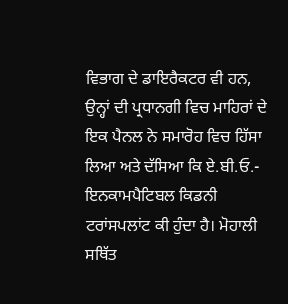ਵਿਭਾਗ ਦੇ ਡਾਇਰੈਕਟਰ ਵੀ ਹਨ, ਉਨ੍ਹਾਂ ਦੀ ਪ੍ਰਧਾਨਗੀ ਵਿਚ ਮਾਹਿਰਾਂ ਦੇ ਇਕ ਪੈਨਲ ਨੇ ਸਮਾਰੋਹ ਵਿਚ ਹਿੱਸਾ ਲਿਆ ਅਤੇ ਦੱਸਿਆ ਕਿ ਏ.ਬੀ.ਓ.- ਇਨਕਾਮਪੈਟਿਬਲ ਕਿਡਨੀ ਟਰਾਂਸਪਲਾਂਟ ਕੀ ਹੁੰਦਾ ਹੈ। ਮੋਹਾਲੀ ਸਥਿੱਤ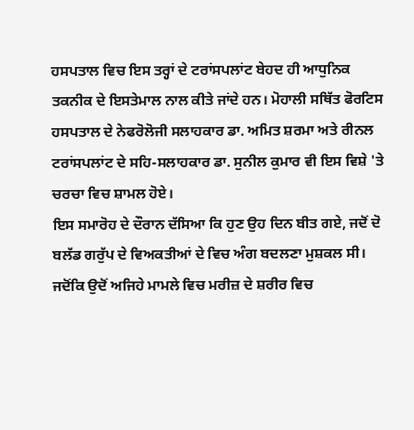ਹਸਪਤਾਲ ਵਿਚ ਇਸ ਤਰ੍ਹਾਂ ਦੇ ਟਰਾਂਸਪਲਾਂਟ ਬੇਹਦ ਹੀ ਆਧੁਨਿਕ ਤਕਨੀਕ ਦੇ ਇਸਤੇਮਾਲ ਨਾਲ ਕੀਤੇ ਜਾਂਦੇ ਹਨ। ਮੋਹਾਲੀ ਸਥਿੱਤ ਫੋਰਟਿਸ ਹਸਪਤਾਲ ਦੇ ਨੇਫਰੋਲੋਜੀ ਸਲਾਹਕਾਰ ਡਾ. ਅਮਿਤ ਸ਼ਰਮਾ ਅਤੇ ਰੀਨਲ ਟਰਾਂਸਪਲਾਂਟ ਦੇ ਸਹਿ-ਸਲਾਹਕਾਰ ਡਾ. ਸੁਨੀਲ ਕੁਮਾਰ ਵੀ ਇਸ ਵਿਸ਼ੇ 'ਤੇ ਚਰਚਾ ਵਿਚ ਸ਼ਾਮਲ ਹੋਏ।
ਇਸ ਸਮਾਰੋਹ ਦੇ ਦੌਰਾਨ ਦੱਸਿਆ ਕਿ ਹੁਣ ਉਹ ਦਿਨ ਬੀਤ ਗਏ, ਜਦੋਂ ਦੋ ਬਲੱਡ ਗਰੁੱਪ ਦੇ ਵਿਅਕਤੀਆਂ ਦੇ ਵਿਚ ਅੰਗ ਬਦਲਣਾ ਮੁਸ਼ਕਲ ਸੀ। ਜਦੋਂਕਿ ਉਦੋਂ ਅਜਿਹੇ ਮਾਮਲੇ ਵਿਚ ਮਰੀਜ਼ ਦੇ ਸ਼ਰੀਰ ਵਿਚ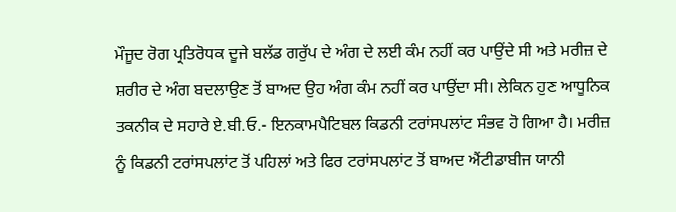ਮੌਜੂਦ ਰੋਗ ਪ੍ਰਤਿਰੋਧਕ ਦੂਜੇ ਬਲੱਡ ਗਰੁੱਪ ਦੇ ਅੰਗ ਦੇ ਲਈ ਕੰਮ ਨਹੀਂ ਕਰ ਪਾਉਂਦੇ ਸੀ ਅਤੇ ਮਰੀਜ਼ ਦੇ ਸ਼ਰੀਰ ਦੇ ਅੰਗ ਬਦਲਾਉਣ ਤੋਂ ਬਾਅਦ ਉਹ ਅੰਗ ਕੰਮ ਨਹੀਂ ਕਰ ਪਾਉਂਦਾ ਸੀ। ਲੇਕਿਨ ਹੁਣ ਆਧੂਨਿਕ ਤਕਨੀਕ ਦੇ ਸਹਾਰੇ ਏ.ਬੀ.ਓ.- ਇਨਕਾਮਪੈਟਿਬਲ ਕਿਡਨੀ ਟਰਾਂਸਪਲਾਂਟ ਸੰਭਵ ਹੋ ਗਿਆ ਹੈ। ਮਰੀਜ਼ ਨੂੰ ਕਿਡਨੀ ਟਰਾਂਸਪਲਾਂਟ ਤੋਂ ਪਹਿਲਾਂ ਅਤੇ ਫਿਰ ਟਰਾਂਸਪਲਾਂਟ ਤੋਂ ਬਾਅਦ ਐਂਟੀਡਾਬੀਜ ਯਾਨੀ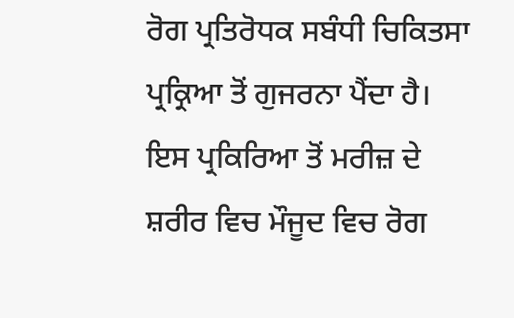ਰੋਗ ਪ੍ਰਤਿਰੋਧਕ ਸਬੰਧੀ ਚਿਕਿਤਸਾ ਪ੍ਰਕ੍ਰਿਆ ਤੋਂ ਗੁਜਰਨਾ ਪੈਂਦਾ ਹੈ। ਇਸ ਪ੍ਰਕਿਰਿਆ ਤੋਂ ਮਰੀਜ਼ ਦੇ ਸ਼ਰੀਰ ਵਿਚ ਮੌਜੂਦ ਵਿਚ ਰੋਗ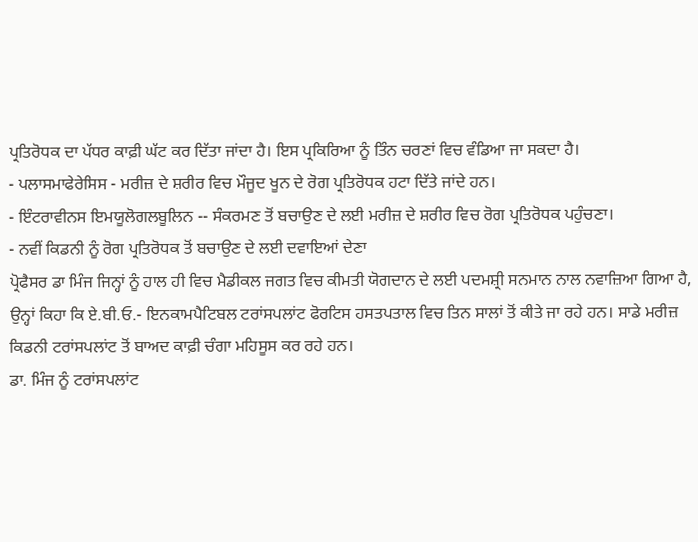ਪ੍ਰਤਿਰੋਧਕ ਦਾ ਪੱਧਰ ਕਾਫ਼ੀ ਘੱਟ ਕਰ ਦਿੱਤਾ ਜਾਂਦਾ ਹੈ। ਇਸ ਪ੍ਰਕਿਰਿਆ ਨੂੰ ਤਿੰਨ ਚਰਣਾਂ ਵਿਚ ਵੰਡਿਆ ਜਾ ਸਕਦਾ ਹੈ।
- ਪਲਾਸਮਾਫੇਰੇਸਿਸ - ਮਰੀਜ਼ ਦੇ ਸ਼ਰੀਰ ਵਿਚ ਮੌਜੂਦ ਖੂਨ ਦੇ ਰੋਗ ਪ੍ਰਤਿਰੋਧਕ ਹਟਾ ਦਿੱਤੇ ਜਾਂਦੇ ਹਨ।
- ਇੰਟਰਾਵੀਨਸ ਇਮਯੂਲੋਗਲਬੂਲਿਨ -- ਸੰਕਰਮਣ ਤੋਂ ਬਚਾਉਣ ਦੇ ਲਈ ਮਰੀਜ਼ ਦੇ ਸ਼ਰੀਰ ਵਿਚ ਰੋਗ ਪ੍ਰਤਿਰੋਧਕ ਪਹੁੰਚਣਾ।
- ਨਵੀਂ ਕਿਡਨੀ ਨੂੰ ਰੋਗ ਪ੍ਰਤਿਰੋਧਕ ਤੋਂ ਬਚਾਉਣ ਦੇ ਲਈ ਦਵਾਇਆਂ ਦੇਣਾ
ਪ੍ਰੋਫੈਸਰ ਡਾ ਮਿੰਜ ਜਿਨ੍ਹਾਂ ਨੂੰ ਹਾਲ ਹੀ ਵਿਚ ਮੈਡੀਕਲ ਜਗਤ ਵਿਚ ਕੀਮਤੀ ਯੋਗਦਾਨ ਦੇ ਲਈ ਪਦਮਸ਼੍ਰੀ ਸਨਮਾਨ ਨਾਲ ਨਵਾਜ਼ਿਆ ਗਿਆ ਹੈ, ਉਨ੍ਹਾਂ ਕਿਹਾ ਕਿ ਏ.ਬੀ.ਓ.- ਇਨਕਾਮਪੈਟਿਬਲ ਟਰਾਂਸਪਲਾਂਟ ਫੋਰਟਿਸ ਹਸਤਪਤਾਲ ਵਿਚ ਤਿਨ ਸਾਲਾਂ ਤੋਂ ਕੀਤੇ ਜਾ ਰਹੇ ਹਨ। ਸਾਡੇ ਮਰੀਜ਼ ਕਿਡਨੀ ਟਰਾਂਸਪਲਾਂਟ ਤੋਂ ਬਾਅਦ ਕਾਫ਼ੀ ਚੰਗਾ ਮਹਿਸੂਸ ਕਰ ਰਹੇ ਹਨ।
ਡਾ. ਮਿੰਜ ਨੂੰ ਟਰਾਂਸਪਲਾਂਟ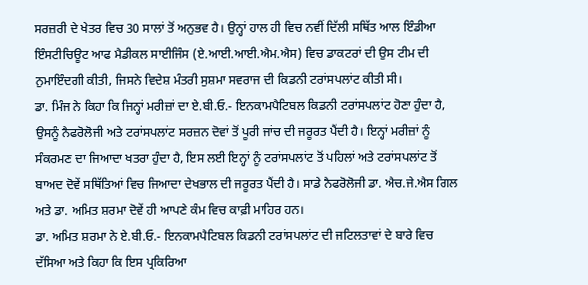ਸਰਜ਼ਰੀ ਦੇ ਖੇਤਰ ਵਿਚ 30 ਸਾਲਾਂ ਤੋਂ ਅਨੁਭਵ ਹੈ। ਉਨ੍ਹਾਂ ਹਾਲ ਹੀ ਵਿਚ ਨਵੀਂ ਦਿੱਲੀ ਸਥਿੱਤ ਆਲ ਇੰਡੀਆ ਇੰਸਟੀਚਿਊਟ ਆਫ ਮੈਡੀਕਲ ਸਾਈਜਿੰਸ (ਏ.ਆਈ.ਆਈ.ਐਮ.ਐਸ) ਵਿਚ ਡਾਕਟਰਾਂ ਦੀ ਉਸ ਟੀਮ ਦੀ ਨੁਮਾਇੰਦਗੀ ਕੀਤੀ, ਜਿਸਨੇ ਵਿਦੇਸ਼ ਮੰਤਰੀ ਸੁਸ਼ਮਾ ਸਵਰਾਜ ਦੀ ਕਿਡਨੀ ਟਰਾਂਸਪਲਾਂਟ ਕੀਤੀ ਸੀ।
ਡਾ. ਮਿੰਜ ਨੇ ਕਿਹਾ ਕਿ ਜਿਨ੍ਹਾਂ ਮਰੀਜ਼ਾਂ ਦਾ ਏ.ਬੀ.ਓ.- ਇਨਕਾਮਪੈਟਿਬਲ ਕਿਡਨੀ ਟਰਾਂਸਪਲਾਂਟ ਹੋਣਾ ਹੁੰਦਾ ਹੈ, ਉਸਨੂੰ ਨੈਫਰੋਲੋਜੀ ਅਤੇ ਟਰਾਂਸਪਲਾਂਟ ਸਰਜ਼ਨ ਦੋਵਾਂ ਤੋਂ ਪੂਰੀ ਜਾਂਚ ਦੀ ਜਰੂਰਤ ਪੈਂਦੀ ਹੈ। ਇਨ੍ਹਾਂ ਮਰੀਜ਼ਾਂ ਨੂੰ ਸੰਕਰਮਣ ਦਾ ਜਿਆਦਾ ਖਤਰਾ ਹੁੰਦਾ ਹੈ, ਇਸ ਲਈ ਇਨ੍ਹਾਂ ਨੂੰ ਟਰਾਂਸਪਲਾਂਟ ਤੋਂ ਪਹਿਲਾਂ ਅਤੇ ਟਰਾਂਸਪਲਾਂਟ ਤੋਂ ਬਾਅਦ ਦੋਵੇਂ ਸਥਿੱਤਿਆਂ ਵਿਚ ਜਿਆਦਾ ਦੇਖਭਾਲ ਦੀ ਜਰੂਰਤ ਪੈਂਦੀ ਹੈ। ਸਾਡੇ ਨੈਫਰੋਲੋਜੀ ਡਾ. ਐਚ.ਜੇ.ਐਸ ਗਿਲ ਅਤੇ ਡਾ. ਅਮਿਤ ਸ਼ਰਮਾ ਦੋਵੇਂ ਹੀ ਆਪਣੇ ਕੰਮ ਵਿਚ ਕਾਫ਼ੀ ਮਾਹਿਰ ਹਨ।
ਡਾ. ਅਮਿਤ ਸ਼ਰਮਾ ਨੇ ਏ.ਬੀ.ਓ.- ਇਨਕਾਮਪੈਟਿਬਲ ਕਿਡਨੀ ਟਰਾਂਸਪਲਾਂਟ ਦੀ ਜਟਿਲਤਾਵਾਂ ਦੇ ਬਾਰੇ ਵਿਚ ਦੱਸਿਆ ਅਤੇ ਕਿਹਾ ਕਿ ਇਸ ਪ੍ਰਕਿਰਿਆ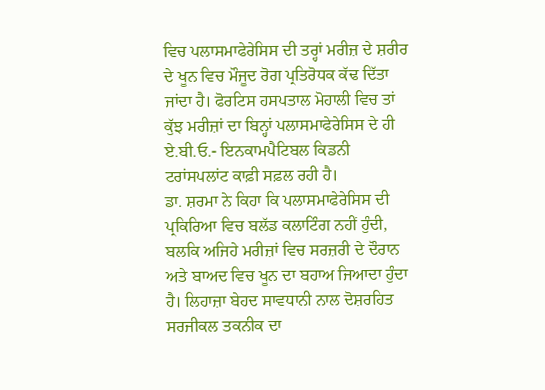ਵਿਚ ਪਲਾਸਮਾਫੇਰੇਸਿਸ ਦੀ ਤਰ੍ਹਾਂ ਮਰੀਜ਼ ਦੇ ਸ਼ਰੀਰ ਦੇ ਖੂਨ ਵਿਚ ਮੌਜੂਦ ਰੋਗ ਪ੍ਰਤਿਰੋਧਕ ਕੱਢ ਦਿੱਤਾ ਜਾਂਦਾ ਹੈ। ਫੋਰਟਿਸ ਹਸਪਤਾਲ ਮੋਹਾਲੀ ਵਿਚ ਤਾਂ ਕੁੱਝ ਮਰੀਜ਼ਾਂ ਦਾ ਬਿਨ੍ਹਾਂ ਪਲਾਸਮਾਫੇਰੇਸਿਸ ਦੇ ਹੀ ਏ.ਬੀ.ਓ.- ਇਨਕਾਮਪੈਟਿਬਲ ਕਿਡਨੀ ਟਰਾਂਸਪਲਾਂਟ ਕਾਫ਼ੀ ਸਫ਼ਲ ਰਹੀ ਹੈ।
ਡਾ. ਸ਼ਰਮਾ ਨੇ ਕਿਹਾ ਕਿ ਪਲਾਸਮਾਫੇਰੇਸਿਸ ਦੀ ਪ੍ਰਕਿਰਿਆ ਵਿਚ ਬਲੱਡ ਕਲਾਟਿੰਗ ਨਹੀਂ ਹੁੰਦੀ, ਬਲਕਿ ਅਜਿਹੇ ਮਰੀਜ਼ਾਂ ਵਿਚ ਸਰਜ਼ਰੀ ਦੇ ਦੌਰਾਨ ਅਤੇ ਬਾਅਦ ਵਿਚ ਖੂਨ ਦਾ ਬਹਾਅ ਜਿਆਦਾ ਹੁੰਦਾ ਹੈ। ਲਿਹਾਜ਼ਾ ਬੇਹਦ ਸਾਵਧਾਨੀ ਨਾਲ ਦੋਸ਼ਰਹਿਤ ਸਰਜੀਕਲ ਤਕਨੀਕ ਦਾ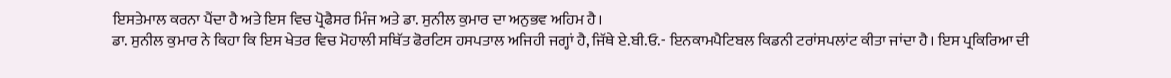ਇਸਤੇਮਾਲ ਕਰਨਾ ਪੈਂਦਾ ਹੈ ਅਤੇ ਇਸ ਵਿਚ ਪ੍ਰੋਫੈਸਰ ਮਿੰਜ ਅਤੇ ਡਾ. ਸੁਨੀਲ ਕੁਮਾਰ ਦਾ ਅਨੁਭਵ ਅਹਿਮ ਹੈ।
ਡਾ. ਸੁਨੀਲ ਕੁਮਾਰ ਨੇ ਕਿਹਾ ਕਿ ਇਸ ਖੇਤਰ ਵਿਚ ਮੋਹਾਲੀ ਸਥਿੱਤ ਫੋਰਟਿਸ ਹਸਪਤਾਲ ਅਜਿਹੀ ਜਗ੍ਹਾਂ ਹੈ, ਜਿੱਥੇ ਏ.ਬੀ.ਓ.- ਇਨਕਾਮਪੈਟਿਬਲ ਕਿਡਨੀ ਟਰਾਂਸਪਲਾਂਟ ਕੀਤਾ ਜਾਂਦਾ ਹੈ। ਇਸ ਪ੍ਰਕਿਰਿਆ ਦੀ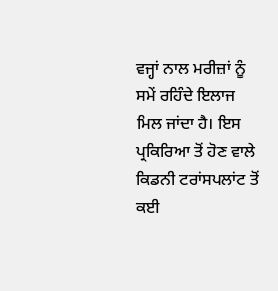ਵਜ੍ਹਾਂ ਨਾਲ ਮਰੀਜ਼ਾਂ ਨੂੰ ਸਮੇਂ ਰਹਿੰਦੇ ਇਲਾਜ ਮਿਲ ਜਾਂਦਾ ਹੈ। ਇਸ ਪ੍ਰਕਿਰਿਆ ਤੋਂ ਹੋਣ ਵਾਲੇ ਕਿਡਨੀ ਟਰਾਂਸਪਲਾਂਟ ਤੋਂ ਕਈ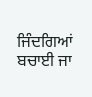ਜਿੰਦਗਿਆਂ ਬਚਾਈ ਜਾ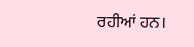ਰਹੀਆਂ ਹਨ।